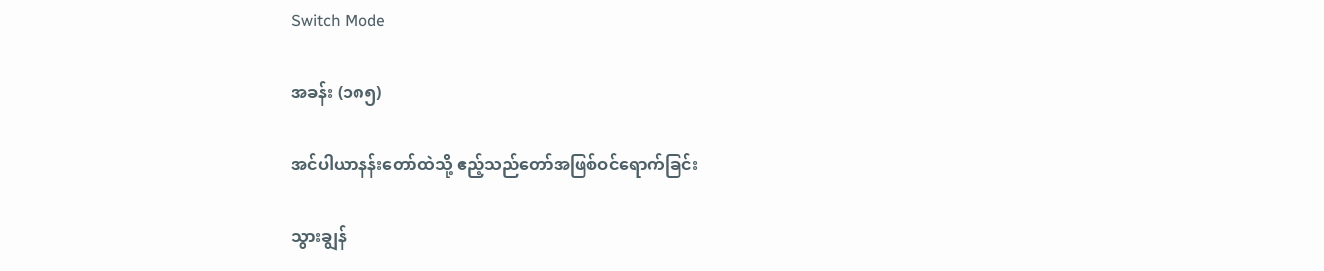Switch Mode

အခန်း (၁၈၅)

အင်ပါယာနန်းတော်ထဲသို့ ဧည့်သည်တော်အဖြစ်ဝင်ရောက်ခြင်း

သွားချွန်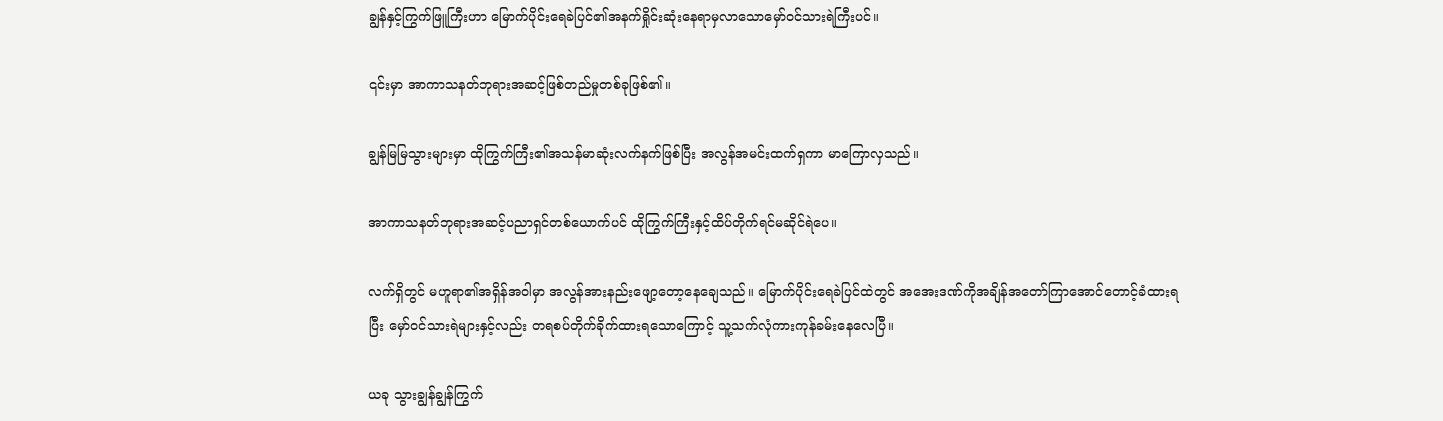ချွန်နှင့်ကြွက်ဖြူကြီးဟာ မြောက်ပိုင်းရေခဲပြင်၏အနက်ရှိုင်းဆုံးနေရာမှလာသောမှော်ဝင်သားရဲကြီးပင်။

၎င်းမှာ အာကာသနတ်ဘုရားအဆင့်ဖြစ်တည်မှုတစ်ခုဖြစ်၏။

ချွန်မြမြသွားများမှာ ထိုကြွက်ကြီး၏အသန်မာဆုံးလက်နက်ဖြစ်ပြီး အလွန်အမင်းထက်ရှကာ မာကြောလှသည်။

အာကာသနတ်ဘုရားအဆင့်ပညာရှင်တစ်ယောက်ပင် ထိုကြွက်ကြီးနှင့်ထိပ်တိုက်ရင်မဆိုင်ရဲပေ။

လက်ရှိတွင် မဟူရာ၏အရှိန်အဝါမှာ အလွန်အားနည်းဖျော့တော့နေချေသည်။ မြောက်ပိုင်းရေခဲပြင်ထဲတွင် အအေးဒဏ်ကိုအချိန်အတော်ကြာအောင်တောင့်ခံထားရပြီး မှော်ဝင်သားရဲများနှင့်လည်း တရစပ်တိုက်ခိုက်ထားရသောကြောင့် သူ့သက်လုံကားကုန်ခမ်းနေလေပြီ။

ယခု သွားချွန်ချွန်ကြွက်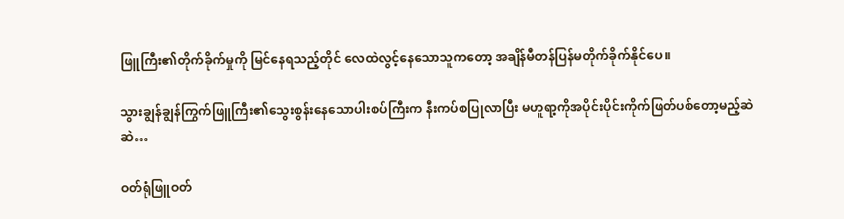ဖြူကြီး၏တိုက်ခိုက်မှုကို မြင်နေရသည့်တိုင် လေထဲလွင့်နေသောသူကတော့ အချိန်မီတန်ပြန်မတိုက်ခိုက်နိုင်ပေ။

သွားချွန်ချွန်ကြွက်ဖြူကြီး၏သွေးစွန်းနေသောပါးစပ်ကြီးက နီးကပ်စပြုလာပြီး မဟူရာ့ကိုအပိုင်းပိုင်းကိုက်ဖြတ်ပစ်တော့မည့်ဆဲဆဲ…

ဝတ်ရုံဖြူဝတ်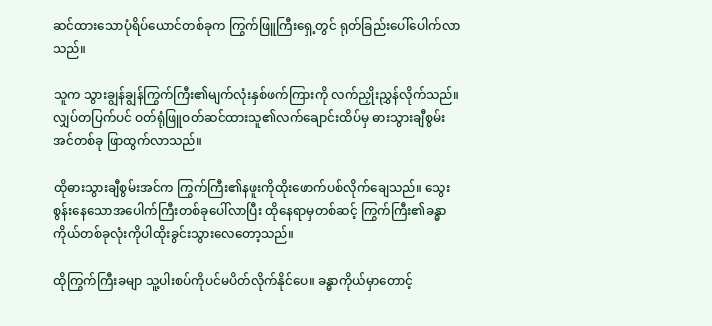ဆင်ထားသောပုံရိပ်ယောင်တစ်ခုက ကြွက်ဖြူကြီးရှေ့တွင် ရုတ်ခြည်းပေါ်ပေါက်လာသည်။

သူက သွားချွန်ချွန်ကြွက်ကြီး၏မျက်လုံးနှစ်ဖက်ကြားကို လက်ညှိုးညွှန်လိုက်သည်။ လျှပ်တပြက်ပင် ဝတ်ရုံဖြူဝတ်ဆင်ထားသူ၏လက်ချောင်းထိပ်မှ ဓားသွားချီစွမ်းအင်တစ်ခု ဖြာထွက်လာသည်။

ထိုဓားသွားချီစွမ်းအင်က ကြွက်ကြီး၏နဖူးကိုထိုးဖောက်ပစ်လိုက်ချေသည်။ သွေးစွန်းနေသောအပေါက်ကြီးတစ်ခုပေါ်လာပြီး ထိုနေရာမှတစ်ဆင့် ကြွက်ကြီး၏ခန္ဓာကိုယ်တစ်ခုလုံးကိုပါထိုးခွင်းသွားလေတော့သည်။

ထိုကြွက်ကြီးခမျာ သူ့ပါးစပ်ကိုပင်မပိတ်လိုက်နိုင်ပေ။ ခန္ဓာကိုယ်မှာတောင့်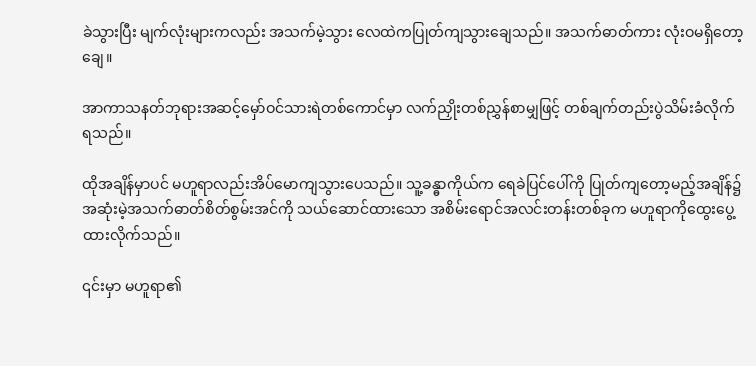ခဲသွားပြီး မျက်လုံးများကလည်း အသက်မဲ့သွား လေထဲကပြုတ်ကျသွားချေသည်။ အသက်ဓာတ်ကား လုံးဝမရှိတော့ချေ။

အာကာသနတ်ဘုရားအဆင့်မှော်ဝင်သားရဲတစ်ကောင်မှာ လက်ညှိုးတစ်ညွှန်စာမျှဖြင့် တစ်ချက်တည်းပွဲသိမ်းခံလိုက်ရသည်။

ထိုအချိန်မှာပင် မဟူရာလည်းအိပ်မောကျသွားပေသည်။ သူ့ခန္ဓာကိုယ်က ရေခဲပြင်ပေါ်ကို ပြုတ်ကျတော့မည့်အချိန်၌ အဆုံးမဲ့အသက်ဓာတ်စိတ်စွမ်းအင်ကို သယ်ဆောင်ထားသော အစိမ်းရောင်အလင်းတန်းတစ်ခုက မဟူရာကိုထွေးပွေ့ထားလိုက်သည်။

၎င်းမှာ မဟူရာ၏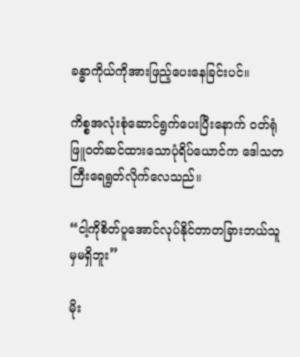ခန္ဓာကိုယ်ကိုအားဖြည့်ပေးနေခြင်းပင်။

ကိစ္စအလုံးစုံဆောင်ရွက်ပေးပြီးနောက် ဝတ်ရုံဖြူဝတ်ဆင်ထားသောပုံရိပ်ယောင်က ဒေါသတကြီးရေရွတ်လိုက်လေသည်။

“ငါ့ကိုစိတ်ပူအောင်လုပ်နိုင်တာတခြားဘယ်သူမှမရှိဘူး”

မိုး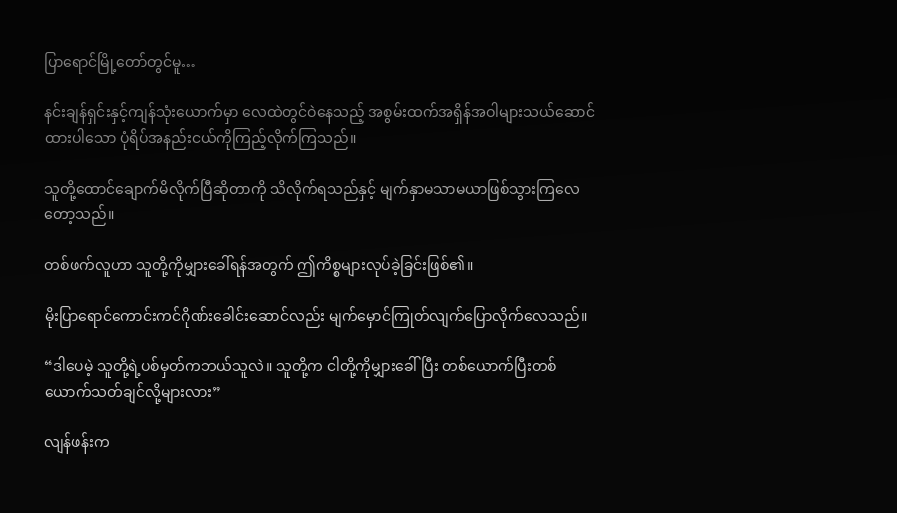ပြာရောင်မြို့တော်တွင်မူ…

နင်းချန်ရှင်းနှင့်ကျန်သုံးယောက်မှာ လေထဲတွင်ဝဲနေသည့် အစွမ်းထက်အရှိန်အဝါများသယ်ဆောင်ထားပါသော ပုံရိပ်အနည်းငယ်ကိုကြည့်လိုက်ကြသည်။

သူတို့ထောင်ချောက်မိလိုက်ပြီဆိုတာကို သိလိုက်ရသည်နှင့် မျက်နှာမသာမယာဖြစ်သွားကြလေတော့သည်။

တစ်ဖက်လူဟာ သူတို့ကိုမျှားခေါ်ရန်အတွက် ဤကိစ္စများလုပ်ခဲ့ခြင်းဖြစ်၏။

မိုးပြာရောင်ကောင်းကင်ဂိုဏ်းခေါင်းဆောင်လည်း မျက်မှောင်ကြုတ်လျက်ပြောလိုက်လေသည်။

“ဒါပေမဲ့ သူတို့ရဲ့ပစ်မှတ်ကဘယ်သူလဲ။ သူတို့က ငါတို့ကိုမျှားခေါ်ပြီး တစ်ယောက်ပြီးတစ်ယောက်သတ်ချင်လို့များလား”

လျန်ဖန်းက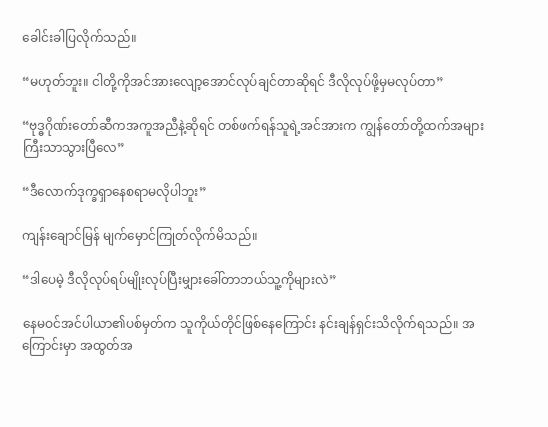ခေါင်းခါပြလိုက်သည်။

“မဟုတ်ဘူး။ ငါတို့ကိုအင်အားလျော့အောင်လုပ်ချင်တာဆိုရင် ဒီလိုလုပ်ဖို့မှမလုပ်တာ”

“ဗုဒ္ဓဂိုဏ်းတော်ဆီကအကူအညီနဲ့ဆိုရင် တစ်ဖက်ရန်သူရဲ့အင်အားက ကျွန်တော်တို့ထက်အများကြီးသာသွားပြီလေ”

“ဒီလောက်ဒုက္ခရှာနေစရာမလိုပါဘူး”

ကျန်းချောင်မြန် မျက်မှောင်ကြုတ်လိုက်မိသည်။

“ဒါပေမဲ့ ဒီလိုလုပ်ရပ်မျိုးလုပ်ပြီးမျှားခေါ်တာဘယ်သူ့ကိုများလဲ”

နေမဝင်အင်ပါယာ၏ပစ်မှတ်က သူကိုယ်တိုင်ဖြစ်နေကြောင်း နင်းချန်ရှင်းသိလိုက်ရသည်။ အကြောင်းမှာ အထွတ်အ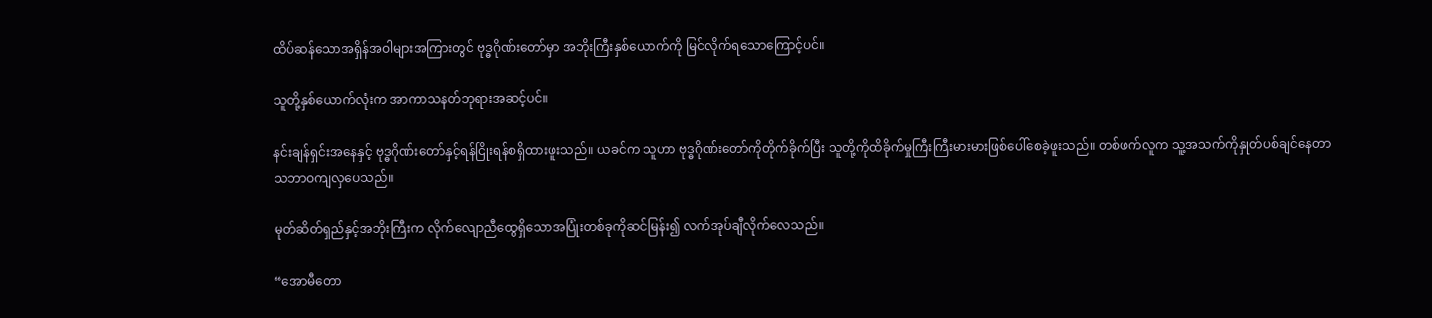ထိပ်ဆန်သောအရှိန်အဝါများအကြားတွင် ဗုဒ္ဓဂိုဏ်းတော်မှာ အဘိုးကြီးနှစ်ယောက်ကို မြင်လိုက်ရသောကြောင့်ပင်။

သူတို့နှစ်ယောက်လုံးက အာကာသနတ်ဘုရားအဆင့်ပင်။

နင်းချန်ရှင်းအနေနှင့် ဗုဒ္ဓဂိုဏ်းတော်နှင့်ရန်ငြိုးရန်စရှိထားဖူးသည်။ ယခင်က သူဟာ ဗုဒ္ဓဂိုဏ်းတော်ကိုတိုက်ခိုက်ပြီး သူတို့ကိုထိခိုက်မှုကြီးကြီးမားမားဖြစ်ပေါ်စေခဲ့ဖူးသည်။ တစ်ဖက်လူက သူ့အသက်ကိုနှုတ်ပစ်ချင်နေတာ သဘာဝကျလှပေသည်။

မုတ်ဆိတ်ရှည်နှင့်အဘိုးကြီးက လိုက်လျောညီထွေရှိသောအပြုံးတစ်ခုကိုဆင်မြန်း၍ လက်အုပ်ချီလိုက်လေသည်။

“အောမီတော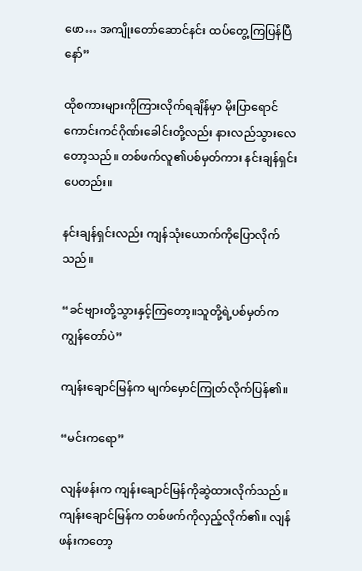ဖော… အကျိုးတော်ဆောင်နင်း ထပ်တွေ့ကြပြန်ပြီနော်”

ထိုစကားများကိုကြားလိုက်ရချိန်မှာ မိုးပြာရောင်ကောင်းကင်ဂိုဏ်းခေါင်းတို့လည်း နားလည်သွားလေတော့သည်။ တစ်ဖက်လူ၏ပစ်မှတ်ကား နင်းချန်ရှင်းပေတည်း။

နင်းချန်ရှင်းလည်း ကျန်သုံးယောက်ကိုပြောလိုက်သည်။

“ခင်ဗျားတို့သွားနှင့်ကြတော့။သူတို့ရဲ့ပစ်မှတ်က ကျွန်တော်ပဲ”

ကျန်းချောင်မြန်က မျက်မှောင်ကြုတ်လိုက်ပြန်၏။

“မင်းကရော”

လျန်ဖန်းက ကျန်းချောင်မြန်ကိုဆွဲထားလိုက်သည်။ ကျန်းချောင်မြန်က တစ်ဖက်ကိုလှည့်လိုက်၏။ လျန်ဖန်းကတော့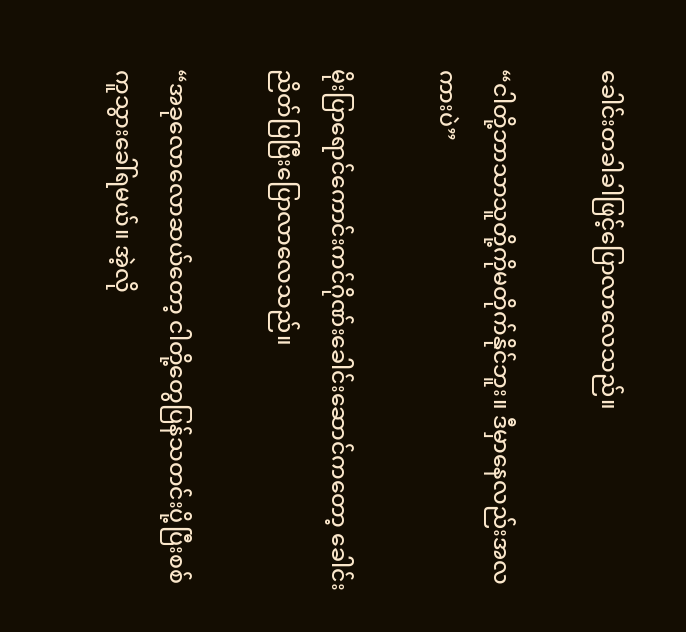ခေါင်းတခါခါဖြင့်ပြောလာလေသည်။

“ငါတို့ဘာသာသူတို့ကိုမတိုက်နိုင်ဘူး။ ဒီမှာနေလည်းအလကားပဲ”

မိုးပြာရောင်ကောင်းကင်ဂိုဏ်းခေါင်းဆောင်ကတော့ ခေါင်းညိတ်ပြပြီးပြောလာလေသည်။

“အခုလောလောဆယ်တော့ ငါတို့တွေပြန်သတင်းပို့ပြီးစစ်ကူသွားခေါ်ရမယ်။ အဲ့လို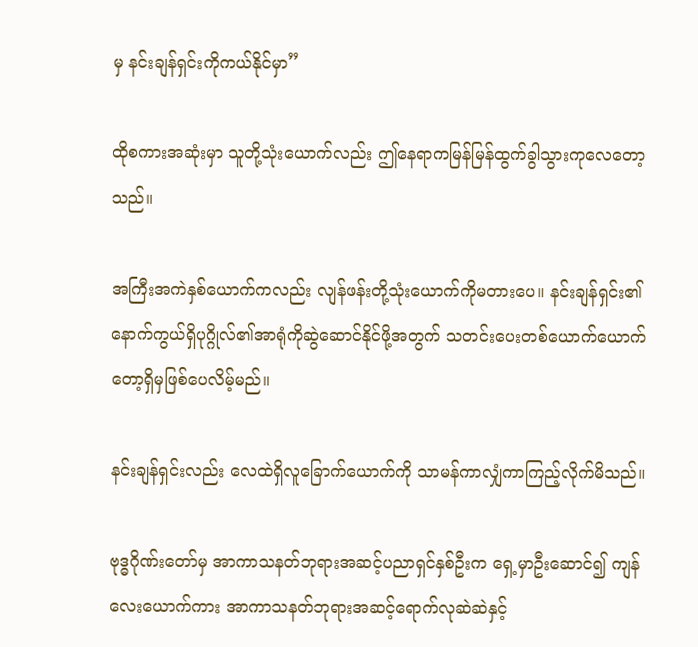မှ နင်းချန်ရှင်းကိုကယ်နိုင်မှာ”

ထိုစကားအဆုံးမှာ သူတို့သုံးယောက်လည်း ဤနေရာကမြန်မြန်ထွက်ခွါသွားကုလေတော့သည်။

အကြီးအကဲနှစ်ယောက်ကလည်း လျန်ဖန်းတို့သုံးယောက်ကိုမတားပေ။ နင်းချန်ရှင်း၏နောက်ကွယ်ရှိပုဂ္ဂိုလ်၏အာရုံကိုဆွဲဆောင်နိုင်ဖို့အတွက် သတင်းပေးတစ်ယောက်ယောက်တော့ရှိမှဖြစ်ပေလိမ့်မည်။

နင်းချန်ရှင်းလည်း လေထဲရှိလူခြောက်ယောက်ကို သာမန်ကာလျှံကာကြည့်လိုက်မိသည်။

ဗုဒ္ဓဂိုဏ်းတော်မှ အာကာသနတ်ဘုရားအဆင့်ပညာရှင်နှစ်ဦးက ရှေ့မှာဦးဆောင်၍ ကျန်လေးယောက်ကား အာကာသနတ်ဘုရားအဆင့်ရောက်လုဆဲဆဲနှင့်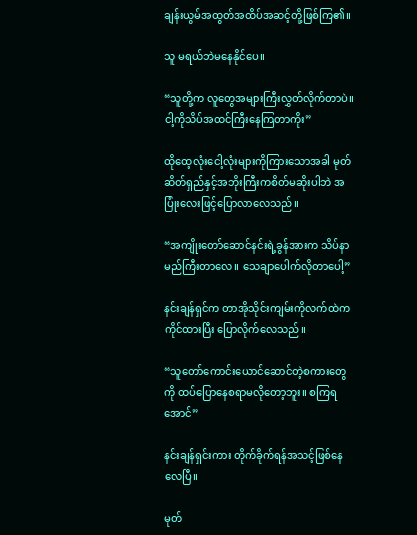ချန်းယွမ်အထွတ်အထိပ်အဆင့်တို့ဖြစ်ကြ၏။

သူ မရယ်ဘဲမနေနိုင်ပေ။

“သူတို့က လူတွေအများကြီးလွှတ်လိုက်တာပဲ။ ငါ့ကိုသိပ်အထင်ကြီးနေကြတာကိုး”

ထိုထေ့လုံးငေါ့လုံးများကိုကြားသောအခါ မုတ်ဆိတ်ရှည်နှင့်အဘိုးကြီးကစိတ်မဆိုးပါဘဲ အပြုံးလေးဖြင့်ပြောလာလေသည်။

“အကျိုးတော်ဆောင်နင်းရဲ့ခွန်အားက သိပ်နာမည်ကြီးတာလေ။ သေချာပေါက်လိုတာပေါ့”

နင်းချန်ရှင်က တာအိုသိုင်းကျမ်းကိုလက်ထဲကကိုင်ထားပြီး ပြောလိုက်လေသည်။

“သူတော်ကောင်းယောင်ဆောင်တဲ့စကားတွေကို ထပ်ပြောနေစရာမလိုတော့ဘူး။ စကြရအောင်”

နင်းချန်ရှင်းကား တိုက်ခိုက်ရန်အသင့်ဖြစ်နေလေပြီ။

မုတ်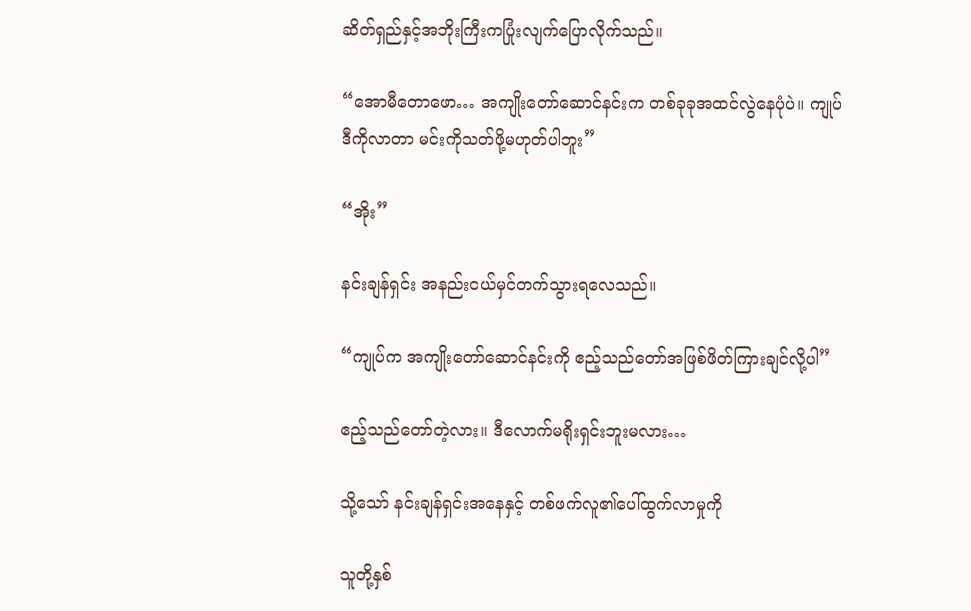ဆိတ်ရှည်နှင့်အဘိုးကြီးကပြုံးလျက်ပြောလိုက်သည်။

“အောမီတောဖော… အကျိုးတော်ဆောင်နင်းက တစ်ခုခုအထင်လွဲနေပုံပဲ။ ကျုပ် ဒီကိုလာတာ မင်းကိုသတ်ဖို့မဟုတ်ပါဘူး”

“အိုး”

နင်းချန်ရှင်း အနည်းငယ်မှင်တက်သွားရလေသည်။

“ကျုပ်က အကျိုးတော်ဆောင်နင်းကို ဧည့်သည်တော်အဖြစ်ဖိတ်ကြားချင်လို့ပါ”

ဧည့်သည်တော်တဲ့လား။ ဒီလောက်မရိုးရှင်းဘူးမလား…

သို့သော် နင်းချန်ရှင်းအနေနှင့် တစ်ဖက်လူ၏ပေါ်ထွက်လာမှုကို

သူတို့နှစ်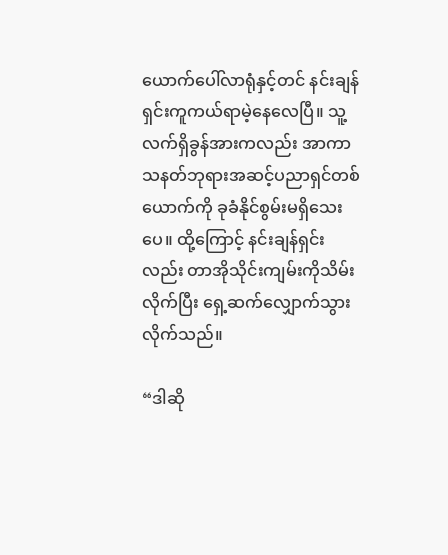ယောက်ပေါ်လာရုံနှင့်တင် နင်းချန်ရှင်းကူကယ်ရာမဲ့နေလေပြီ။ သူ့လက်ရှိခွန်အားကလည်း အာကာသနတ်ဘုရားအဆင့်ပညာရှင်တစ်ယောက်ကို ခုခံနိုင်စွမ်းမရှိသေးပေ။ ထို့ကြောင့် နင်းချန်ရှင်းလည်း တာအိုသိုင်းကျမ်းကိုသိမ်းလိုက်ပြီး ရှေ့ဆက်လျှောက်သွားလိုက်သည်။

“ဒါဆို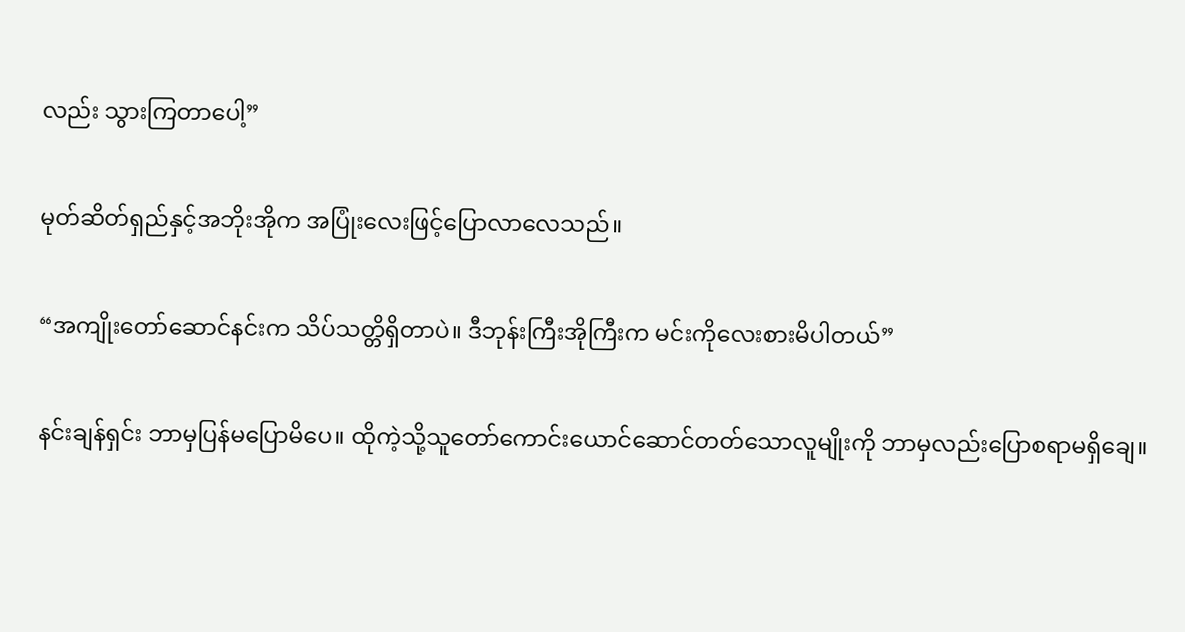လည်း သွားကြတာပေါ့”

မုတ်ဆိတ်ရှည်နှင့်အဘိုးအိုက အပြုံးလေးဖြင့်ပြောလာလေသည်။

“အကျိုးတော်ဆောင်နင်းက သိပ်သတ္တိရှိတာပဲ။ ဒီဘုန်းကြီးအိုကြီးက မင်းကိုလေးစားမိပါတယ်”

နင်းချန်ရှင်း ဘာမှပြန်မပြောမိပေ။ ထိုကဲ့သို့သူတော်ကောင်းယောင်ဆောင်တတ်သောလူမျိုးကို ဘာမှလည်းပြောစရာမရှိချေ။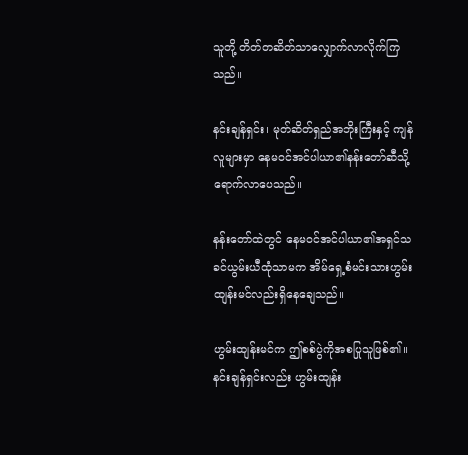သူတို့ တိတ်တဆိတ်သာလျှောက်လာလိုက်ကြသည်။

နင်းချန်ရှင်း၊ မုတ်ဆိတ်ရှည်အဘိုးကြီးနှင့် ကျန်လူများမှာ နေမဝင်အင်ပါယာ၏နန်းတော်ဆီသို့ရောက်လာပေသည်။

နန်းတော်ထဲတွင် နေမဝင်အင်ပါယာ၏အရှင်သခင်ယွမ်းယီထုံသာမက အိမ်ရှေ့စံမင်းသားဟွမ်းထျန်းမင်လည်းရှိနေချေသည်။

ဟွမ်းထျန်းမင်က ဤစစ်ပွဲကိုအစပြုသူဖြစ်၏။ နင်းချန်ရှင်းလည်း ဟွမ်းထျန်း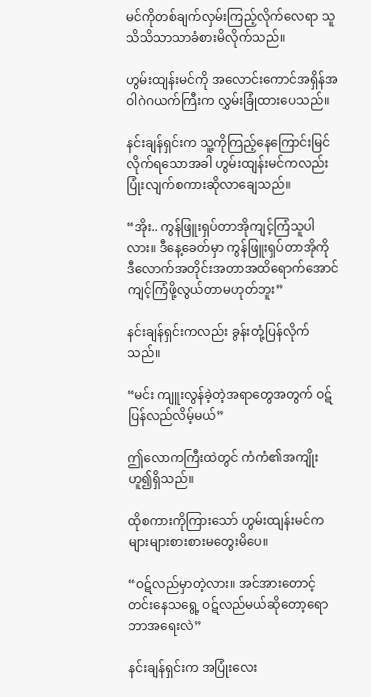မင်ကိုတစ်ချက်လှမ်းကြည့်လိုက်လေရာ သူ သိသိသာသာခံစားမိလိုက်သည်။

ဟွမ်းထျန်းမင်ကို အလောင်းကောင်အရှိန်အဝါဂဲဂယက်ကြီးက လွှမ်းခြုံထားပေသည်။

နင်းချန်ရှင်းက သူ့ကိုကြည့်နေကြောင်းမြင်လိုက်ရသောအခါ ဟွမ်းထျန်းမင်ကလည်း ပြုံးလျက်စကားဆိုလာချေသည်။

“အိုး.. ကွန်ဖြူးရှပ်တာအိုကျင့်ကြံသူပါလား။ ဒီနေ့ခေတ်မှာ ကွန်ဖြူးရှပ်တာအိုကို ဒီလောက်အတိုင်းအတာအထိရောက်အောင်ကျင့်ကြံဖို့လွယ်တာမဟုတ်ဘူး”

နင်းချန်ရှင်းကလည်း ခွန်းတုံ့ပြန်လိုက်သည်။

“မင်း ကျူးလွန်ခဲ့တဲ့အရာတွေအတွက် ဝဋ်ပြန်လည်လိမ့်မယ်”

ဤလောကကြီးထဲတွင် ကံကံ၏အကျိုးဟူ၍ရှိသည်။

ထိုစကားကိုကြားသော် ဟွမ်းထျန်းမင်က များများစားစားမတွေးမိပေ။

“ဝဋ်လည်မှာတဲ့လား။ အင်အားတောင့်တင်းနေသရွေ့ ဝဋ်လည်မယ်ဆိုတော့ရော ဘာအရေးလဲ”

နင်းချန်ရှင်းက အပြုံးလေး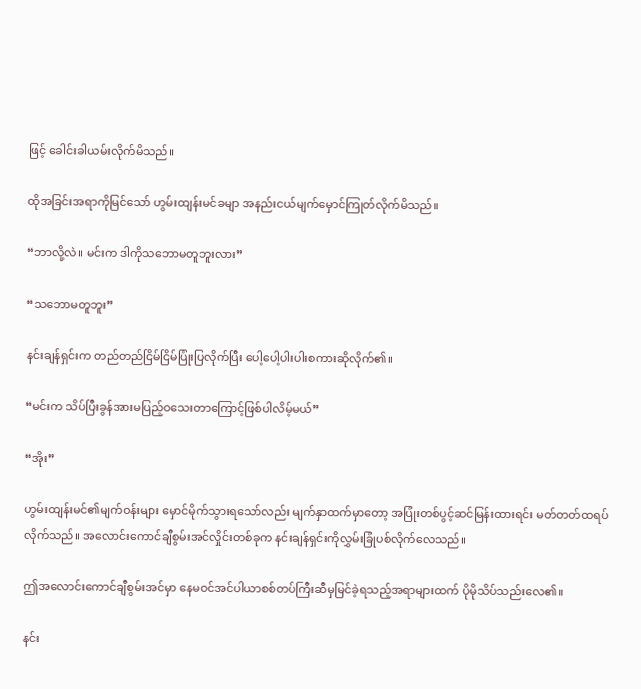ဖြင့် ခေါင်းခါယမ်းလိုက်မိသည်။

ထိုအခြင်းအရာကိုမြင်သော် ဟွမ်းထျန်းမင်ခမျာ အနည်းငယ်မျက်မှောင်ကြုတ်လိုက်မိသည်။

“ဘာလို့လဲ။ မင်းက ဒါကိုသဘောမတူဘူးလား”

“သဘောမတူဘူး”

နင်းချန်ရှင်းက တည်တည်ငြိမ်ငြိမ်ပြုံးပြလိုက်ပြီး ပေါ့ပေါ့ပါးပါးစကားဆိုလိုက်၏။

“မင်းက သိပ်ပြီးခွန်အားမပြည့်ဝသေးတာကြောင့်ဖြစ်ပါလိမ့်မယ်”

“အိုး”

ဟွမ်းထျန်းမင်၏မျက်ဝန်းများ မှောင်မိုက်သွားရသော်လည်း မျက်နှာထက်မှာတော့ အပြုံးတစ်ပွင့်ဆင်မြန်းထားရင်း မတ်တတ်ထရပ်လိုက်သည်။ အလောင်းကောင်ချီစွမ်းအင်လှိုင်းတစ်ခုက နင်းချန်ရှင်းကိုလွှမ်းခြုံပစ်လိုက်လေသည်။

ဤအလောင်းကောင်ချီစွမ်းအင်မှာ နေမဝင်အင်ပါယာစစ်တပ်ကြီးဆီမှမြင်ခဲ့ရသည့်အရာများထက် ပိုမိုသိပ်သည်းလေ၏။

နင်း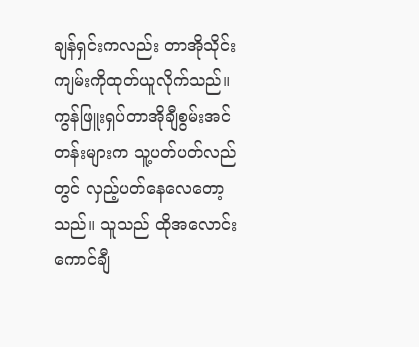ချန်ရှင်းကလည်း တာအိုသိုင်းကျမ်းကိုထုတ်ယူလိုက်သည်။ ကွန်ဖြူးရှပ်တာအိုချီစွမ်းအင်တန်းများက သူ့ပတ်ပတ်လည်တွင် လှည့်ပတ်နေလေတော့သည်။ သူသည် ထိုအလောင်းကောင်ချီ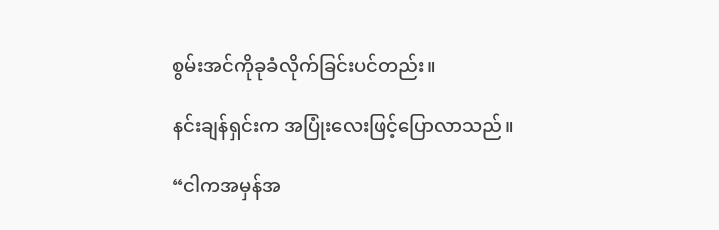စွမ်းအင်ကိုခုခံလိုက်ခြင်းပင်တည်း။

နင်းချန်ရှင်းက အပြုံးလေးဖြင့်ပြောလာသည်။

“ငါကအမှန်အ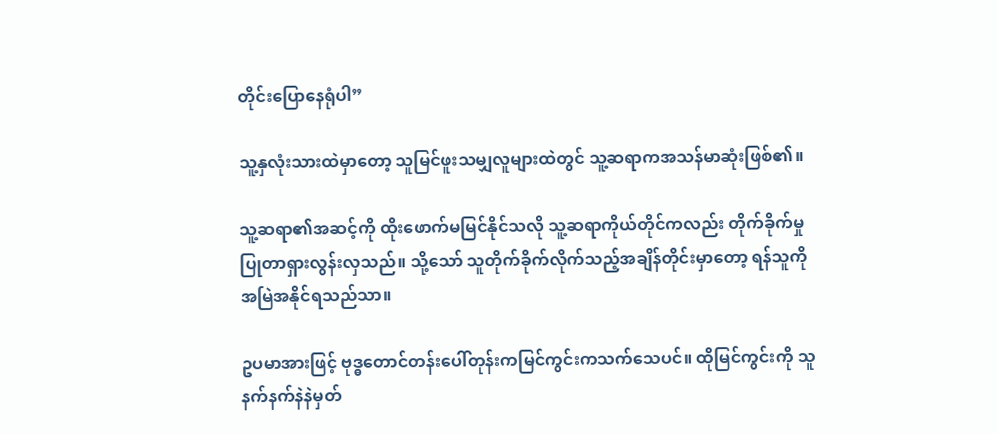တိုင်းပြောနေရုံပါ”

သူ့နှလုံးသားထဲမှာတော့ သူမြင်ဖူးသမျှလူများထဲတွင် သူ့ဆရာကအသန်မာဆုံးဖြစ်၏။

သူ့ဆရာ၏အဆင့်ကို ထိုးဖောက်မမြင်နိုင်သလို သူ့ဆရာကိုယ်တိုင်ကလည်း တိုက်ခိုက်မှုပြုတာရှားလွန်းလှသည်။ သို့သော် သူတိုက်ခိုက်လိုက်သည့်အချိန်တိုင်းမှာတော့ ရန်သူကိုအမြဲအနိုင်ရသည်သာ။

ဥပမာအားဖြင့် ဗုဒ္ဓတောင်တန်းပေါ်တုန်းကမြင်ကွင်းကသက်သေပင်။ ထိုမြင်ကွင်းကို သူ နက်နက်နဲနဲမှတ်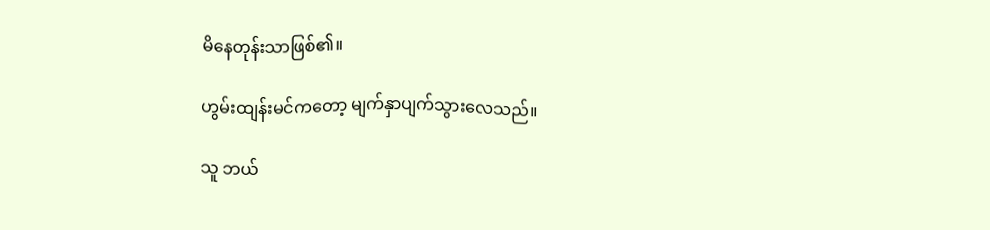မိနေတုန်းသာဖြစ်၏။

ဟွမ်းထျန်းမင်ကတော့ မျက်နှာပျက်သွားလေသည်။

သူ ဘယ်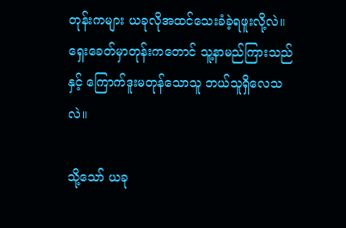တုန်းကများ ယခုလိုအထင်သေးခံခဲ့ရဖူးလို့လဲ။ ရှေးခေတ်မှာတုန်းကတောင် သူ့နာမည်ကြားသည်နှင့် ကြောက်ဒူးမတုန်သောသူ ဘယ်သူရှိလေသလဲ။

သို့သော် ယခု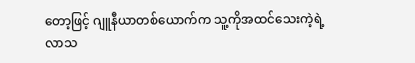တော့ဖြင့် ဂျူနီယာတစ်ယောက်က သူ့ကိုအထင်သေးကဲ့ရဲ့လာသ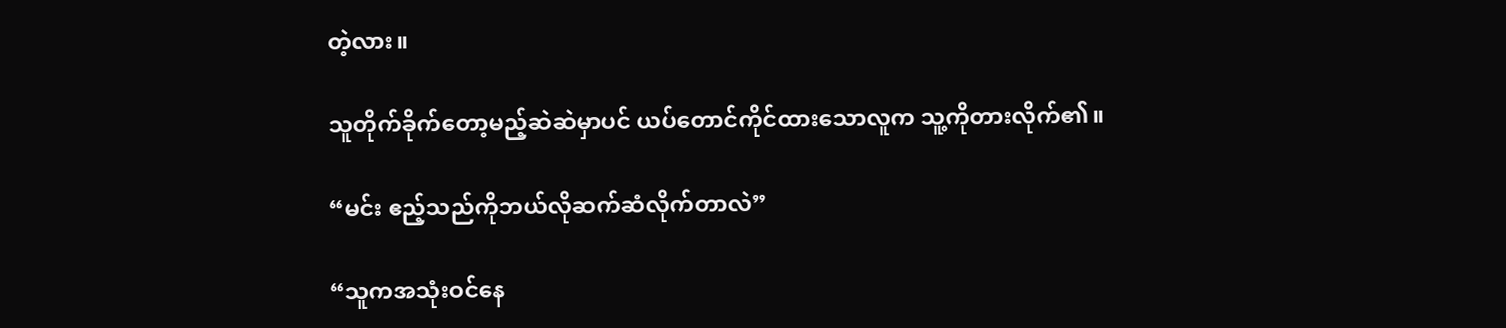တဲ့လား။

သူတိုက်ခိုက်တော့မည့်ဆဲဆဲမှာပင် ယပ်တောင်ကိုင်ထားသောလူက သူ့ကိုတားလိုက်၏။

“မင်း ဧည့်သည်ကိုဘယ်လိုဆက်ဆံလိုက်တာလဲ”

“သူကအသုံးဝင်နေ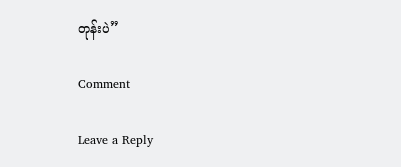တုန်းပဲ”

Comment

Leave a Reply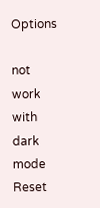Options

not work with dark mode
Reset